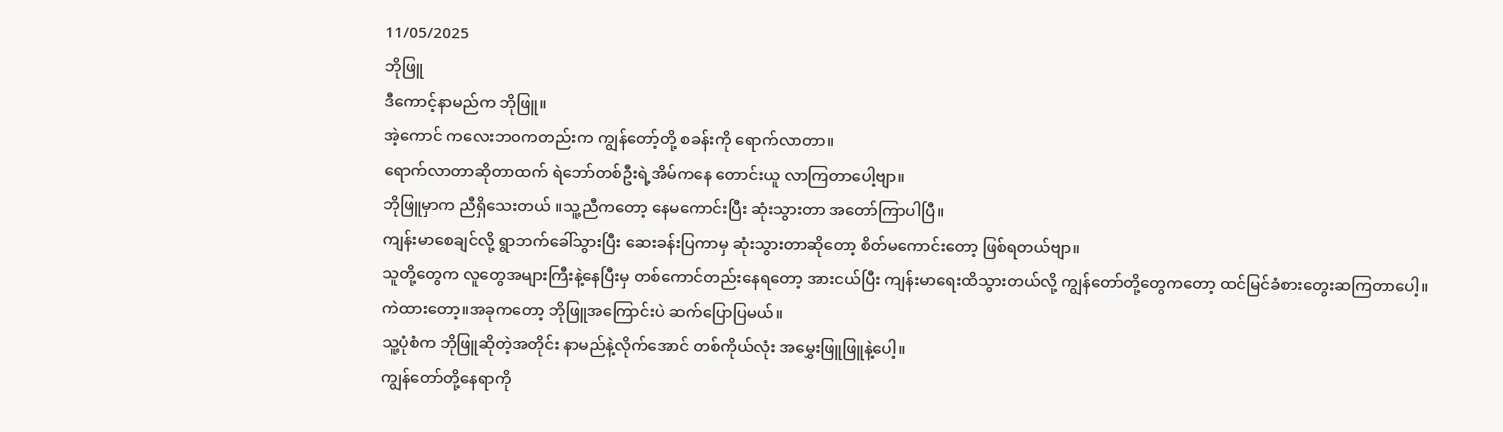11/05/2025
ဘိုဖြူ
ဒီကောင့်နာမည်က ဘိုဖြူ။
အဲ့ကောင် ကလေးဘ၀ကတည်းက ကျွန်တော့်တို့ စခန်းကို ရောက်လာတာ။
ရောက်လာတာဆိုတာထက် ရဲဘော်တစ်ဦးရဲ့အိမ်ကနေ တောင်းယူ လာကြတာပေါ့ဗျာ။
ဘိုဖြူမှာက ညီရှိသေးတယ် ။သူ့ညီကတော့ နေမကောင်းပြီး ဆုံးသွားတာ အတော်ကြာပါပြီ။
ကျန်းမာစေချင်လို့ ရွာဘက်ခေါ်သွားပြီး ဆေးခန်းပြကာမှ ဆုံးသွားတာဆိုတော့ စိတ်မကောင်းတော့ ဖြစ်ရတယ်ဗျာ။
သူတို့တွေက လူတွေအများကြီးနဲ့နေပြီးမှ တစ်ကောင်တည်းနေရတော့ အားငယ်ပြီး ကျန်းမာရေးထိသွားတယ်လို့ ကျွန်တော်တို့တွေကတော့ ထင်မြင်ခံစားတွေးဆကြတာပေါ့။
ကဲထားတော့။အခုကတော့ ဘိုဖြူအကြောင်းပဲ ဆက်ပြောပြမယ်။
သူ့ပုံစံက ဘိုဖြူဆိုတဲ့အတိုင်း နာမည်နဲ့လိုက်အောင် တစ်ကိုယ်လုံး အမွှေးဖြူဖြူနဲ့ပေါ့။
ကျွန်တော်တို့နေရာကို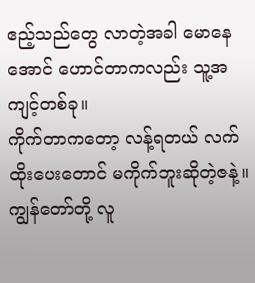ဧည့်သည်တွေ လာတဲ့အခါ မောနေအောင် ဟောင်တာကလည်း သူ့အကျင့်တစ်ခု။
ကိုက်တာကတော့ လန့်ရတယ် လက်ထိုးပေးတောင် မကိုက်ဘူးဆိုတဲ့ဇနဲ့။
ကျွန်တော်တို့ လူ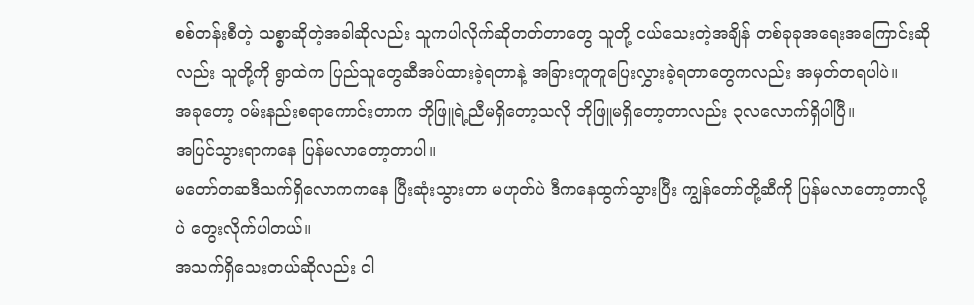စစ်တန်းစီတဲ့ သစ္စာဆိုတဲ့အခါဆိုလည်း သူကပါလိုက်ဆိုတတ်တာတွေ သူတို့ ငယ်သေးတဲ့အချိန် တစ်ခုခုအရေးအကြောင်းဆိုလည်း သူတို့ကို ရွာထဲက ပြည်သူတွေဆီအပ်ထားခဲ့ရတာနဲ့ အခြားတူတူပြေးလွှားခဲ့ရတာတွေကလည်း အမှတ်တရပါပဲ။
အခုတော့ ဝမ်းနည်းစရာကောင်းတာက ဘိုဖြူရဲ့ညီမရှိတော့သလို ဘိုဖြူမရှိတော့တာလည်း ၃လလောက်ရှိပါပြီ။
အပြင်သွားရာကနေ ပြန်မလာတော့တာပါ။
မတော်တဆဒီသက်ရှိလောကကနေ ပြီးဆုံးသွားတာ မဟုတ်ပဲ ဒီကနေထွက်သွားပြီး ကျွန်တော်တို့ဆီကို ပြန်မလာတော့တာလို့ပဲ တွေးလိုက်ပါတယ်။
အသက်ရှိသေးတယ်ဆိုလည်း ငါ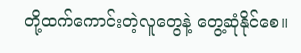တို့ထက်ကောင်းတဲ့လူတွေနဲ့ တွေ့ဆုံနိုင်စေ။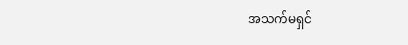အသက်မရှင်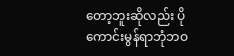တော့ဘူးဆိုလည်း ပိုကောင်းမွန်ရာဘုံဘဝ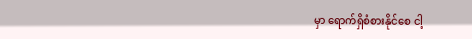မှာ ရောက်ရှိစံစားနိုင်စေ ငါ့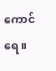ကောင်ရေ။